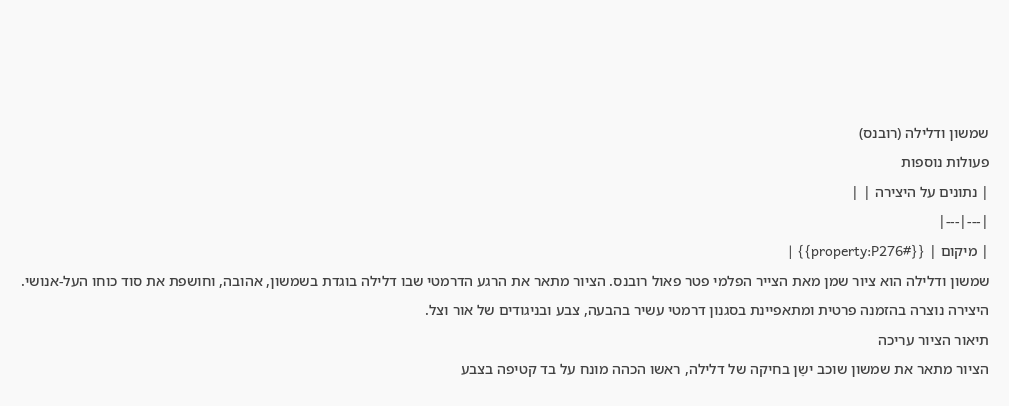שמשון ודלילה (רובנס)
פעולות נוספות
| נתונים על היצירה | |
|---|---|
| מיקום | {{#property:P276}} |
שמשון ודלילה הוא ציור שמן מאת הצייר הפלמי פטר פאול רובנס. הציור מתאר את הרגע הדרמטי שבו דלילה בוגדת בשמשון, אהובה, וחושפת את סוד כוחו העל-אנושי. היצירה נוצרה בהזמנה פרטית ומתאפיינת בסגנון דרמטי עשיר בהבעה, צבע ובניגודים של אור וצל.
תיאור הציור עריכה
הציור מתאר את שמשון שוכב ישֵן בחיקה של דלילה, ראשו הכהה מונח על בד קטיפה בצבע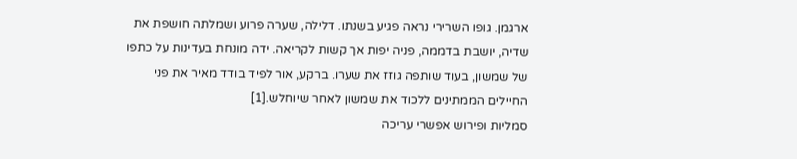ארגמן. גופו השרירי נראה פגיע בשנתו. דלילה, שערה פרוע ושמלתה חושפת את שדיה, יושבת בדממה, פניה יפות אך קשות לקריאה. ידה מונחת בעדינות על כתפו של שמשון, בעוד שותפה גוזז את שערו. ברקע, אור לפיד בודד מאיר את פני החיילים הממתינים ללכוד את שמשון לאחר שיוחלש.[1]
סמליות ופירוש אפשרי עריכה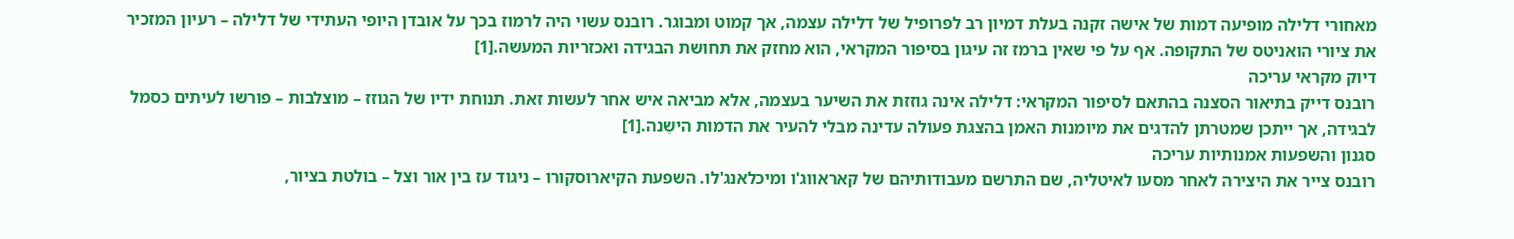מאחורי דלילה מופיעה דמות של אישה זקנה בעלת דמיון רב לפרופיל של דלילה עצמה, אך קמוט ומבוגר. רובנס עשוי היה לרמוז בכך על אובדן היופי העתידי של דלילה – רעיון המזכיר את ציורי הואניטס של התקופה. אף על פי שאין ברמז זה עיגון בסיפור המקראי, הוא מחזק את תחושת הבגידה ואכזריות המעשה.[1]
דיוק מקראי עריכה
רובנס דייק בתיאור הסצנה בהתאם לסיפור המקראי: דלילה אינה גוזזת את השיער בעצמה, אלא מביאה איש אחר לעשות זאת. תנוחת ידיו של הגוזז – מוצלבות – פורשו לעיתים כסמל לבגידה, אך ייתכן שמטרתן להדגים את מיומנות האמן בהצגת פעולה עדינה מבלי להעיר את הדמות הישֵנה.[1]
סגנון והשפעות אמנותיות עריכה
רובנס צייר את היצירה לאחר מסעו לאיטליה, שם התרשם מעבודותיהם של קאראווג'ו ומיכלאנג'לו. השפעת הקיארוסקורו – ניגוד עז בין אור וצל – בולטת בציור,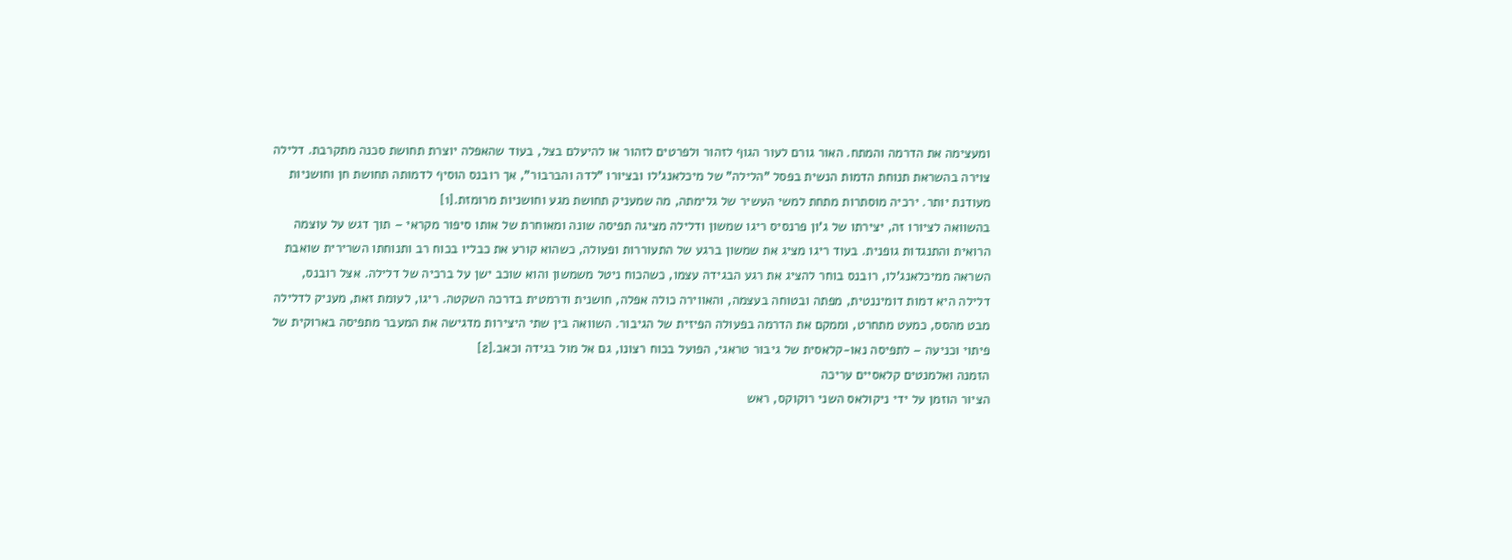ומעצימה את הדרמה והמתח. האור גורם לעור הגוף לזהור ולפרטים לזהור או להיעלם בצל, בעוד שהאפלה יוצרת תחושת סכנה מתקרבת. דלילה צוירה בהשראת תנוחת הדמות הנשית בפסל "הלילה" של מיכלאנג'לו ובציורו "לדה והברבור", אך רובנס הוסיף לדמותה תחושת חן וחושניות מעודנת יותר. ירכיה מוסתרות מתחת למשי העשיר של גלימתה, מה שמעניק תחושת מגע וחושניות מרומזת.[1]
בהשוואה לציורו זה, יצירתו של ג'ון פרנסיס ריגו שמשון ודלילה מציגה תפיסה שונה ומאוחרת של אותו סיפור מקראי – תוך דגש על עוצמה הרואית והתנגדות גופנית. בעוד ריגו מציג את שמשון ברגע של התעוררות ופעולה, כשהוא קורע את כבליו בכוח רב ותנוחתו השרירית שואבת השראה ממיכלאנג’לו, רובנס בוחר להציג את רגע הבגידה עצמו, כשהכוח ניטל משמשון והוא שוכב ישן על ברכיה של דלילה. אצל רובנס, דלילה היא דמות דומיננטית, מפתה ובטוחה בעצמה, והאווירה כולה אפלה, חושנית ודרמטית בדרכה השקטה. ריגו, לעומת זאת, מעניק לדלילה מבט מהסס, כמעט מתחרט, וממקם את הדרמה בפעולה הפיזית של הגיבור. השוואה בין שתי היצירות מדגישה את המעבר מתפיסה בארוקית של פיתוי וכניעה – לתפיסה נאו-קלאסית של גיבור טראגי, הפועל בכוח רצונו, גם אל מול בגידה וכאב.[2]
הזמנה ואלמנטים קלאסיים עריכה
הציור הוזמן על ידי ניקולאס השני רוקוקס, ראש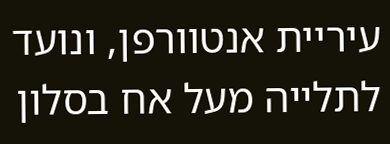עיריית אנטוורפן, ונועד לתלייה מעל אח בסלון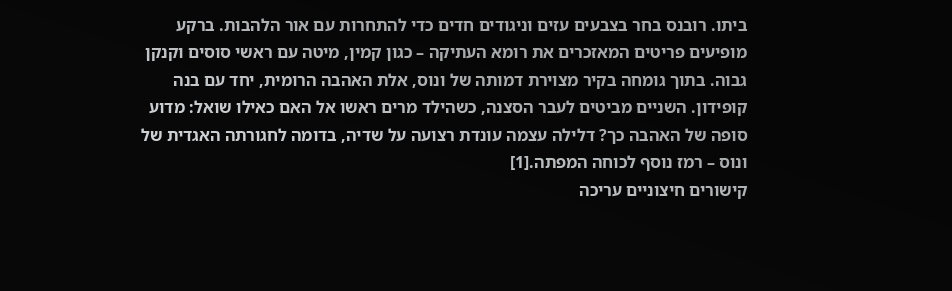ביתו. רובנס בחר בצבעים עזים וניגודים חדים כדי להתחרות עם אור הלהבות. ברקע מופיעים פריטים המאזכרים את רומא העתיקה – כגון קמין, מיטה עם ראשי סוסים וקנקן גבוה. בתוך גומחה בקיר מצוירת דמותה של ונוס, אלת האהבה הרומית, יחד עם בנה קופידון. השניים מביטים לעבר הסצנה, כשהילד מרים ראשו אל האם כאילו שואל: מדוע סופה של האהבה כך? דלילה עצמה עונדת רצועה על שדיה, בדומה לחגורתה האגדית של ונוס – רמז נוסף לכוחה המפתה.[1]
קישורים חיצוניים עריכה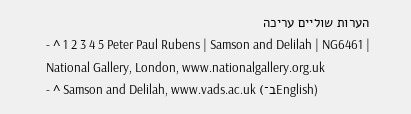הערות שוליים עריכה
- ^ 1 2 3 4 5 Peter Paul Rubens | Samson and Delilah | NG6461 | National Gallery, London, www.nationalgallery.org.uk
- ^ Samson and Delilah, www.vads.ac.uk (ב־English)